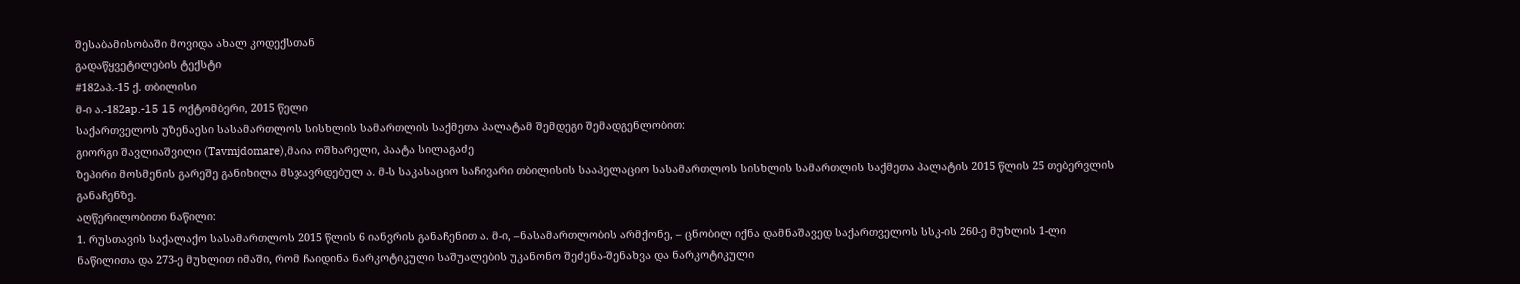შესაბამისობაში მოვიდა ახალ კოდექსთან
გადაწყვეტილების ტექსტი
#182აპ.-15 ქ. თბილისი
მ-ი ა.-182ap.-15 15 ოქტომბერი, 2015 წელი
საქართველოს უზენაესი სასამართლოს სისხლის სამართლის საქმეთა პალატამ შემდეგი შემადგენლობით:
გიორგი შავლიაშვილი (Tavmjdomare),მაია ოშხარელი, პაატა სილაგაძე
ზეპირი მოსმენის გარეშე განიხილა მსჯავრდებულ ა. მ-ს საკასაციო საჩივარი თბილისის სააპელაციო სასამართლოს სისხლის სამართლის საქმეთა პალატის 2015 წლის 25 თებერვლის განაჩენზე.
აღწერილობითი ნაწილი:
1. რუსთავის საქალაქო სასამართლოს 2015 წლის 6 იანვრის განაჩენით ა. მ-ი, –ნასამართლობის არმქონე, – ცნობილ იქნა დამნაშავედ საქართველოს სსკ-ის 260-ე მუხლის 1-ლი ნაწილითა და 273-ე მუხლით იმაში, რომ ჩაიდინა ნარკოტიკული საშუალების უკანონო შეძენა-შენახვა და ნარკოტიკული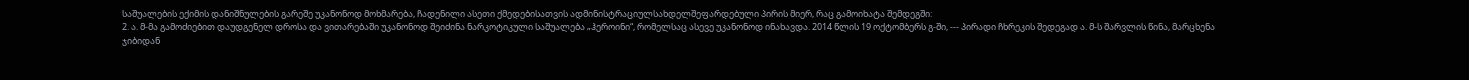საშუალების ექიმის დანიშნულების გარეშე უკანონოდ მოხმარება, ჩადენილი ასეთი ქმედებისათვის ადმინისტრაციულსახდელშეფარდებული პირის მიერ, რაც გამოიხატა შემდეგში:
2. ა. მ-მა გამოძიებით დაუდგენელ დროსა და ვითარებაში უკანონოდ შეიძინა ნარკოტიკული საშუალება „ჰეროინი“, რომელსაც ასევე უკანონოდ ინახავდა. 2014 წლის 19 ოქტომბერს გ-ში, --- პირადი ჩხრეკის შედეგად ა. მ-ს შარვლის წინა, მარცხენა ჯიბიდან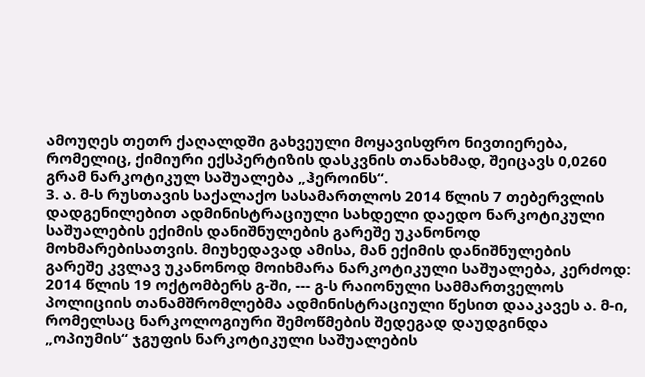ამოუღეს თეთრ ქაღალდში გახვეული მოყავისფრო ნივთიერება, რომელიც, ქიმიური ექსპერტიზის დასკვნის თანახმად, შეიცავს 0,0260 გრამ ნარკოტიკულ საშუალება „ჰეროინს“.
3. ა. მ-ს რუსთავის საქალაქო სასამართლოს 2014 წლის 7 თებერვლის დადგენილებით ადმინისტრაციული სახდელი დაედო ნარკოტიკული საშუალების ექიმის დანიშნულების გარეშე უკანონოდ მოხმარებისათვის. მიუხედავად ამისა, მან ექიმის დანიშნულების გარეშე კვლავ უკანონოდ მოიხმარა ნარკოტიკული საშუალება, კერძოდ: 2014 წლის 19 ოქტომბერს გ-ში, --- გ-ს რაიონული სამმართველოს პოლიციის თანამშრომლებმა ადმინისტრაციული წესით დააკავეს ა. მ-ი, რომელსაც ნარკოლოგიური შემოწმების შედეგად დაუდგინდა „ოპიუმის“ ჯგუფის ნარკოტიკული საშუალების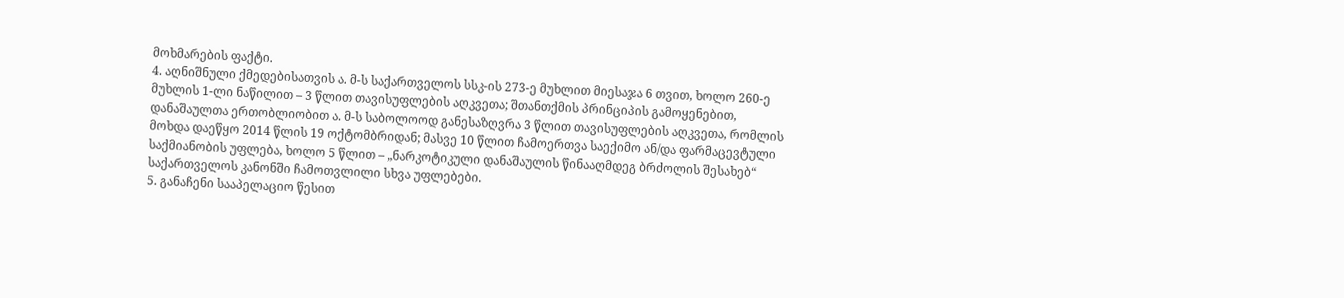მოხმარების ფაქტი.
4. აღნიშნული ქმედებისათვის ა. მ-ს საქართველოს სსკ-ის 273-ე მუხლით მიესაჯა 6 თვით, ხოლო 260-ე მუხლის 1-ლი ნაწილით – 3 წლით თავისუფლების აღკვეთა; შთანთქმის პრინციპის გამოყენებით, დანაშაულთა ერთობლიობით ა. მ-ს საბოლოოდ განესაზღვრა 3 წლით თავისუფლების აღკვეთა, რომლის მოხდა დაეწყო 2014 წლის 19 ოქტომბრიდან; მასვე 10 წლით ჩამოერთვა საექიმო ან/და ფარმაცევტული საქმიანობის უფლება, ხოლო 5 წლით – „ნარკოტიკული დანაშაულის წინააღმდეგ ბრძოლის შესახებ“ საქართველოს კანონში ჩამოთვლილი სხვა უფლებები.
5. განაჩენი სააპელაციო წესით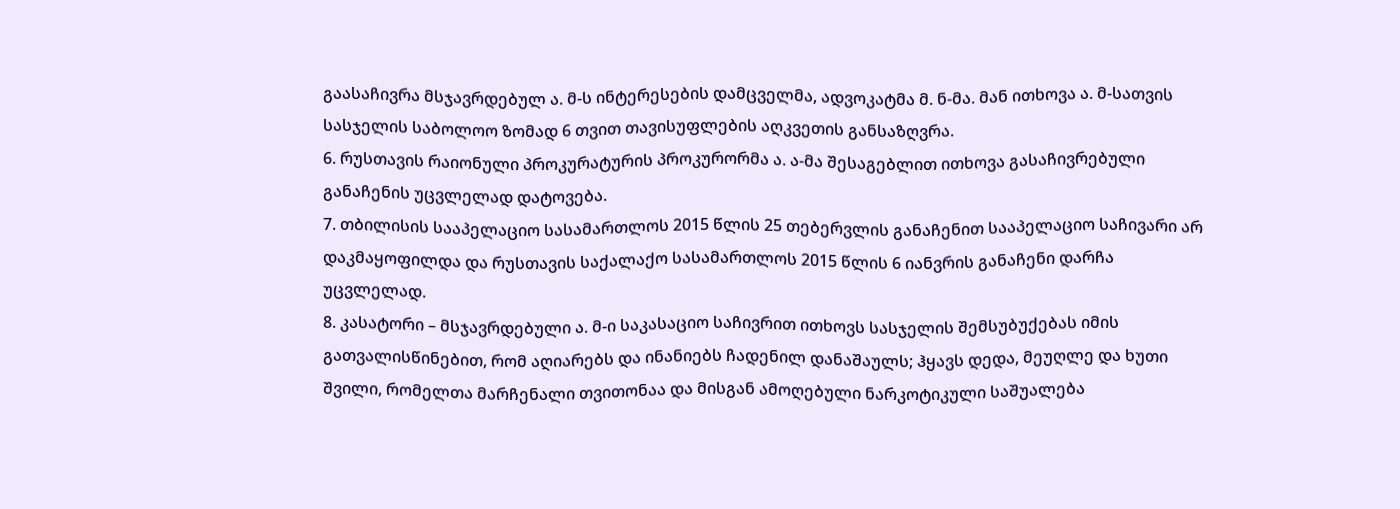გაასაჩივრა მსჯავრდებულ ა. მ-ს ინტერესების დამცველმა, ადვოკატმა მ. ნ-მა. მან ითხოვა ა. მ-სათვის სასჯელის საბოლოო ზომად 6 თვით თავისუფლების აღკვეთის განსაზღვრა.
6. რუსთავის რაიონული პროკურატურის პროკურორმა ა. ა-მა შესაგებლით ითხოვა გასაჩივრებული განაჩენის უცვლელად დატოვება.
7. თბილისის სააპელაციო სასამართლოს 2015 წლის 25 თებერვლის განაჩენით სააპელაციო საჩივარი არ დაკმაყოფილდა და რუსთავის საქალაქო სასამართლოს 2015 წლის 6 იანვრის განაჩენი დარჩა უცვლელად.
8. კასატორი – მსჯავრდებული ა. მ-ი საკასაციო საჩივრით ითხოვს სასჯელის შემსუბუქებას იმის გათვალისწინებით, რომ აღიარებს და ინანიებს ჩადენილ დანაშაულს; ჰყავს დედა, მეუღლე და ხუთი შვილი, რომელთა მარჩენალი თვითონაა და მისგან ამოღებული ნარკოტიკული საშუალება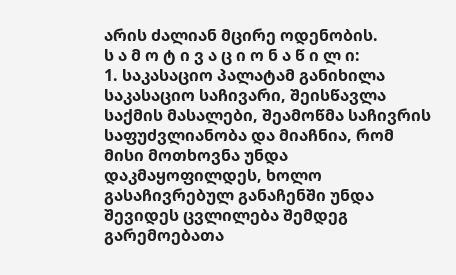არის ძალიან მცირე ოდენობის.
ს ა მ ო ტ ი ვ ა ც ი ო ნ ა წ ი ლ ი:
1. საკასაციო პალატამ განიხილა საკასაციო საჩივარი, შეისწავლა საქმის მასალები, შეამოწმა საჩივრის საფუძვლიანობა და მიაჩნია, რომ მისი მოთხოვნა უნდა დაკმაყოფილდეს, ხოლო გასაჩივრებულ განაჩენში უნდა შევიდეს ცვლილება შემდეგ გარემოებათა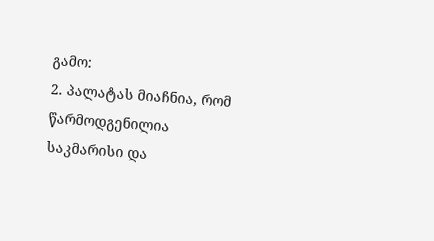გამო:
2. პალატას მიაჩნია, რომ წარმოდგენილია საკმარისი და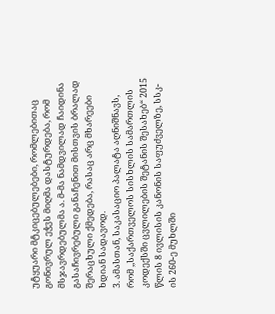უტყუარი მტკიცებულებები, რომლებითაც გონივრულ ეჭვს მიღმა დასტურდება, რომ მსჯავრდებულმა ა. მ-მა ნამდვილად ჩაიდინა გასაჩივრებული განაჩენით მისთვის ბრალად შერაცხული ქმედება, რასაც არც მხარეები ხდიან სადავოდ.
3. ამასთან, საკასაციო პალატა აღნიშნავს, რომ ,,საქართველოს სისხლის სამართლის კოდექსში ცვლილების შეტანის შესახებ“ 2015 წლის 8 ივლისის კანონის საფუძველზე, სსკ-ის 260-ე მუხლში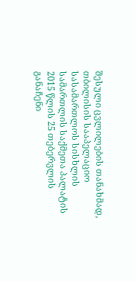შესული ცვლილების თანახმად, თბილისის სააპელაციო სასამართლოს სისხლის სამართლის საქმეთა პალატის 2015 წლის 25 თებერვლის განაჩენი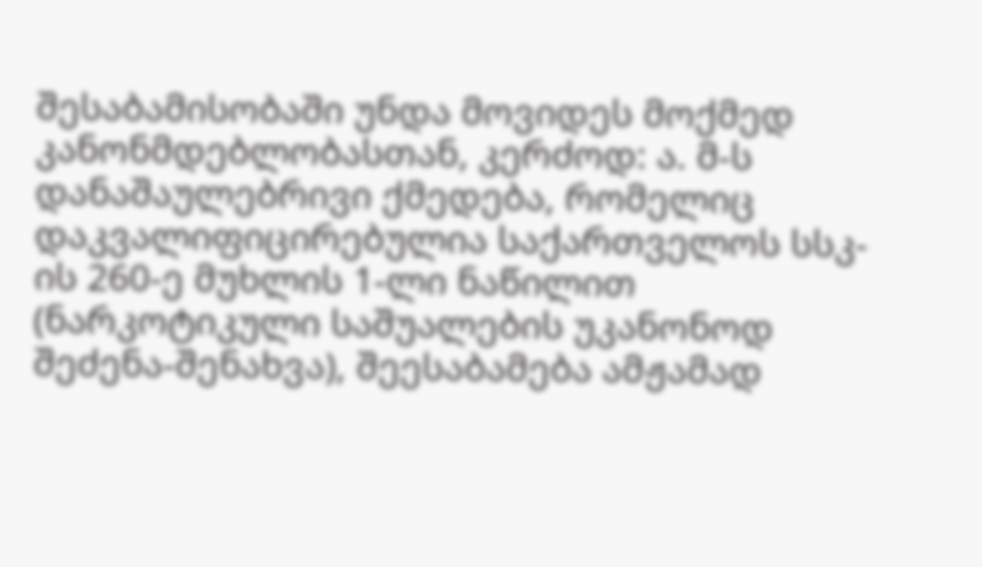შესაბამისობაში უნდა მოვიდეს მოქმედ კანონმდებლობასთან, კერძოდ: ა. მ-ს დანაშაულებრივი ქმედება, რომელიც დაკვალიფიცირებულია საქართველოს სსკ-ის 260-ე მუხლის 1-ლი ნაწილით (ნარკოტიკული საშუალების უკანონოდ შეძენა-შენახვა), შეესაბამება ამჟამად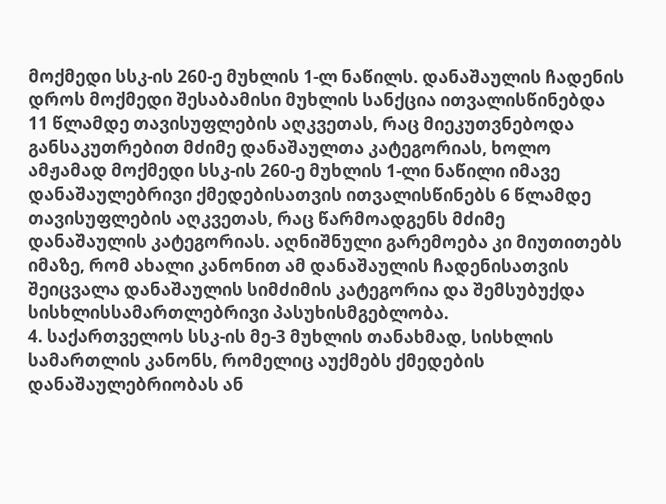მოქმედი სსკ-ის 260-ე მუხლის 1-ლ ნაწილს. დანაშაულის ჩადენის დროს მოქმედი შესაბამისი მუხლის სანქცია ითვალისწინებდა 11 წლამდე თავისუფლების აღკვეთას, რაც მიეკუთვნებოდა განსაკუთრებით მძიმე დანაშაულთა კატეგორიას, ხოლო ამჟამად მოქმედი სსკ-ის 260-ე მუხლის 1-ლი ნაწილი იმავე დანაშაულებრივი ქმედებისათვის ითვალისწინებს 6 წლამდე თავისუფლების აღკვეთას, რაც წარმოადგენს მძიმე დანაშაულის კატეგორიას. აღნიშნული გარემოება კი მიუთითებს იმაზე, რომ ახალი კანონით ამ დანაშაულის ჩადენისათვის შეიცვალა დანაშაულის სიმძიმის კატეგორია და შემსუბუქდა სისხლისსამართლებრივი პასუხისმგებლობა.
4. საქართველოს სსკ-ის მე-3 მუხლის თანახმად, სისხლის სამართლის კანონს, რომელიც აუქმებს ქმედების დანაშაულებრიობას ან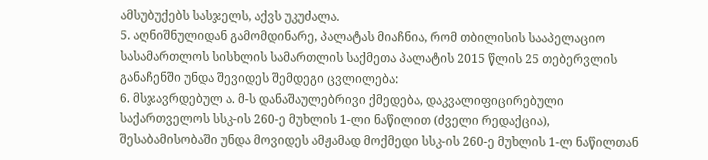ამსუბუქებს სასჯელს, აქვს უკუძალა.
5. აღნიშნულიდან გამომდინარე, პალატას მიაჩნია, რომ თბილისის სააპელაციო სასამართლოს სისხლის სამართლის საქმეთა პალატის 2015 წლის 25 თებერვლის განაჩენში უნდა შევიდეს შემდეგი ცვლილება:
6. მსჯავრდებულ ა. მ-ს დანაშაულებრივი ქმედება, დაკვალიფიცირებული საქართველოს სსკ-ის 260-ე მუხლის 1-ლი ნაწილით (ძველი რედაქცია), შესაბამისობაში უნდა მოვიდეს ამჟამად მოქმედი სსკ-ის 260-ე მუხლის 1-ლ ნაწილთან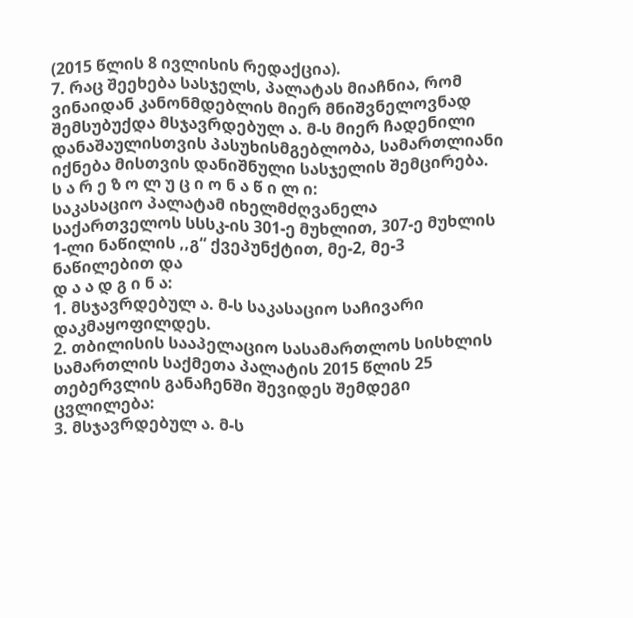(2015 წლის 8 ივლისის რედაქცია).
7. რაც შეეხება სასჯელს, პალატას მიაჩნია, რომ ვინაიდან კანონმდებლის მიერ მნიშვნელოვნად შემსუბუქდა მსჯავრდებულ ა. მ-ს მიერ ჩადენილი დანაშაულისთვის პასუხისმგებლობა, სამართლიანი იქნება მისთვის დანიშნული სასჯელის შემცირება.
ს ა რ ე ზ ო ლ უ ც ი ო ნ ა წ ი ლ ი:
საკასაციო პალატამ იხელმძღვანელა საქართველოს სსსკ-ის 301-ე მუხლით, 307-ე მუხლის 1-ლი ნაწილის ,,გ“ ქვეპუნქტით, მე-2, მე-3 ნაწილებით და
დ ა ა დ გ ი ნ ა:
1. მსჯავრდებულ ა. მ-ს საკასაციო საჩივარი დაკმაყოფილდეს.
2. თბილისის სააპელაციო სასამართლოს სისხლის სამართლის საქმეთა პალატის 2015 წლის 25 თებერვლის განაჩენში შევიდეს შემდეგი ცვლილება:
3. მსჯავრდებულ ა. მ-ს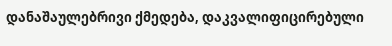დანაშაულებრივი ქმედება, დაკვალიფიცირებული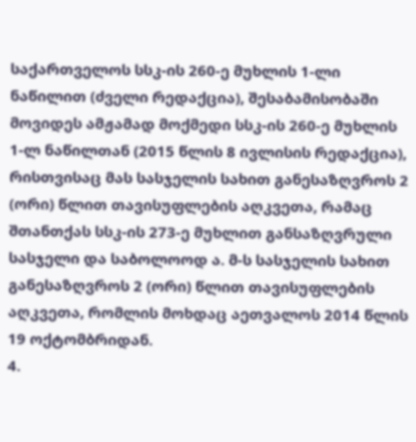საქართველოს სსკ-ის 260-ე მუხლის 1-ლი ნაწილით (ძველი რედაქცია), შესაბამისობაში მოვიდეს ამჟამად მოქმედი სსკ-ის 260-ე მუხლის 1-ლ ნაწილთან (2015 წლის 8 ივლისის რედაქცია), რისთვისაც მას სასჯელის სახით განესაზღვროს 2 (ორი) წლით თავისუფლების აღკვეთა, რამაც შთანთქას სსკ-ის 273-ე მუხლით განსაზღვრული სასჯელი და საბოლოოდ ა. მ-ს სასჯელის სახით განესაზღვროს 2 (ორი) წლით თავისუფლების აღკვეთა, რომლის მოხდაც აეთვალოს 2014 წლის 19 ოქტომბრიდან.
4.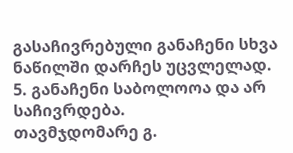გასაჩივრებული განაჩენი სხვა ნაწილში დარჩეს უცვლელად.
5. განაჩენი საბოლოოა და არ საჩივრდება.
თავმჯდომარე გ.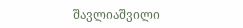შავლიაშვილი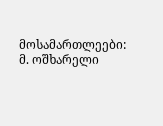მოსამართლეები: მ. ოშხარელი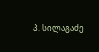პ. სილაგაძე